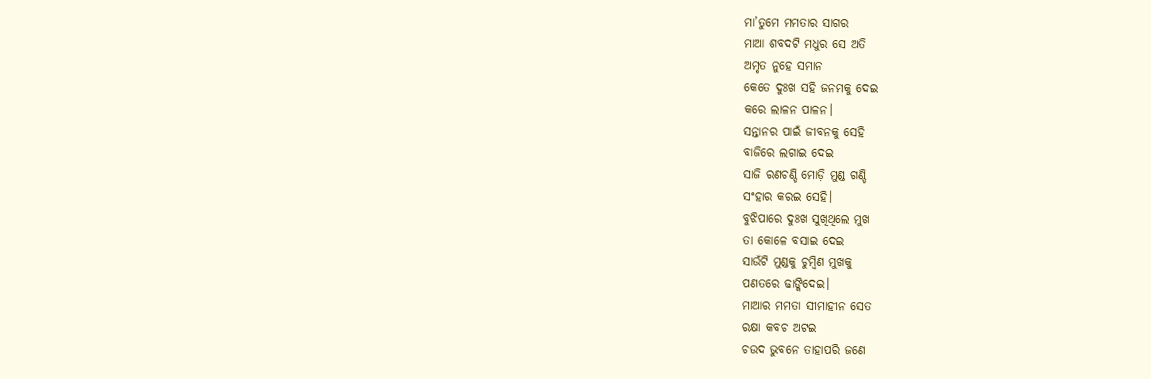ମା’ତୁମେ ମମତାର ସାଗର
ମାଆ ଶବଦଟି ମଧୁର ସେ ଅତି
ଅମୃତ ନୁହେ ସମାନ
କେତେ ଦୁଃଖ ସହି ଜନମକୁ ଦେଇ
କରେ ଲାଳନ ପାଳନ।
ସନ୍ତାନର ପାଇଁ ଜୀବନକୁ ସେହି
ବାଜିରେ ଲଗାଇ ଦେଇ
ସାଜି ରଣଚଣ୍ଡି ମୋଡ଼ି ମୁଣ୍ଡ ଗଣ୍ଡି
ସଂହାର କରଇ ସେହି।
ବୁଝିପାରେ ଦୁଃଖ ସୁଖିଥିଲେ ମୁଖ
ତା କୋଳେ ବସାଇ ଦେଇ
ସାଉଁଟି ମୁଣ୍ଡକୁ ଚୁମ୍ବିଣ ମୁଖକୁ
ପଣତରେ ଢାଙ୍କିଦେଇ।
ମାଆର ମମତା ସୀମାହୀନ ସେତ
ରକ୍ଷା କବଚ ଅଟଇ
ଚଉଦ ଭୁବନେ ତାହାପରି ଜଣେ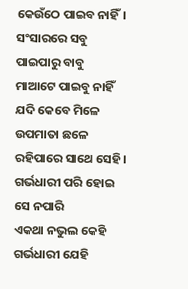କେଉଁଠେ ପାଇବ ନାହିଁ।
ସଂସାରରେ ସବୁ ପାଇପାରୁ ବାବୁ
ମାଆଟେ ପାଇବୁ ନାହିଁ
ଯଦି କେବେ ମିଳେ ଉପମାତା ଛଳେ
ରହିପାରେ ସାଥେ ସେହି।
ଗର୍ଭଧାରୀ ପରି ହୋଇ ସେ ନପାରି
ଏକଥା ନଭୁଲ କେହି
ଗର୍ଭଧାରୀ ଯେହି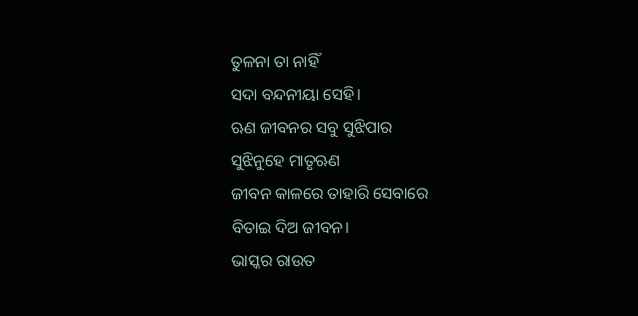ତୁଳନା ତା ନାହିଁ
ସଦା ବନ୍ଦନୀୟା ସେହି।
ଋଣ ଜୀବନର ସବୁ ସୁଝିପାର
ସୁଝିନୁହେ ମାତୃଋଣ
ଜୀବନ କାଳରେ ତାହାରି ସେବାରେ
ବିତାଇ ଦିଅ ଜୀବନ।
ଭାସ୍କର ରାଉତ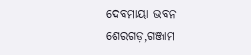ଦେବମାୟା ଭବନ
ଶେରଗଡ଼,ଗଞ୍ଜାମ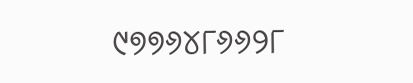୯୭୭୬୪୮୬୬୨୮